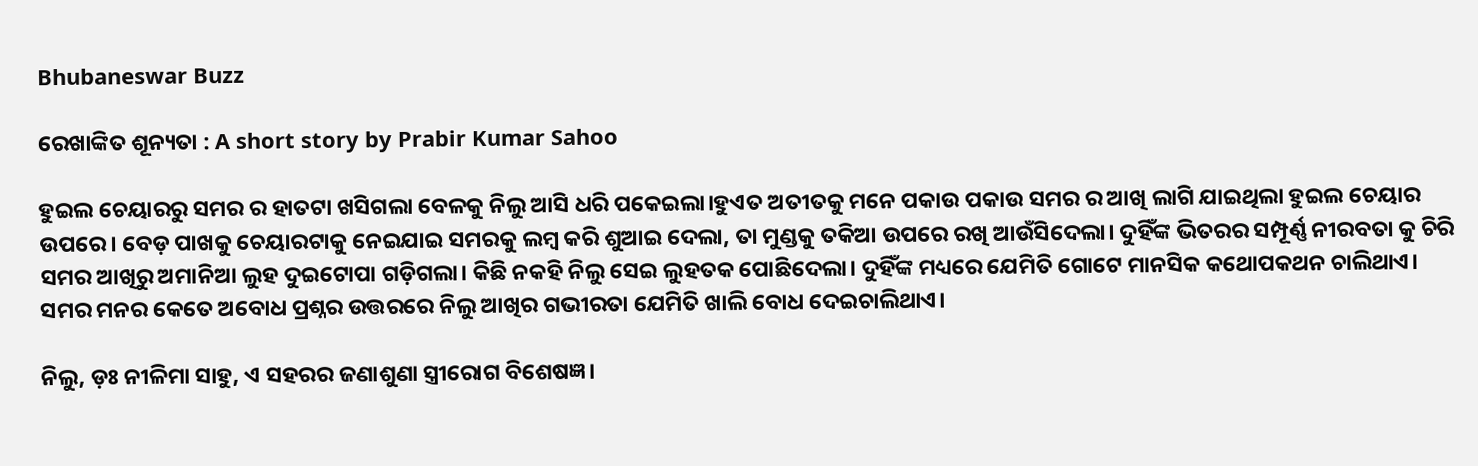Bhubaneswar Buzz

ରେଖାଙ୍କିତ ଶୂନ୍ୟତା : A short story by Prabir Kumar Sahoo

ହୁଇଲ ଚେୟାରରୁ ସମର ର ହାତଟା ଖସିଗଲା ବେଳକୁ ନିଲୁ ଆସି ଧରି ପକେଇଲା।ହୁଏତ ଅତୀତକୁ ମନେ ପକାଉ ପକାଉ ସମର ର ଆଖି ଲାଗି ଯାଇଥିଲା ହୁଇଲ ଚେୟାର ଉପରେ। ବେଡ଼ ପାଖକୁ ଚେୟାରଟାକୁ ନେଇଯାଇ ସମରକୁ ଲମ୍ବ କରି ଶୁଆଇ ଦେଲା, ତା ମୁଣ୍ଡକୁ ତକିଆ ଉପରେ ରଖି ଆଉଁସିଦେଲା। ଦୁହିଁଙ୍କ ଭିତରର ସମ୍ପୂର୍ଣ୍ଣ ନୀରବତା କୁ ଚିରି ସମର ଆଖିରୁ ଅମାନିଆ ଲୁହ ଦୁଇଟୋପା ଗଡ଼ିଗଲା। କିଛି ନକହି ନିଲୁ ସେଇ ଲୁହତକ ପୋଛିଦେଲା। ଦୁହିଁଙ୍କ ମଧ୍ୟରେ ଯେମିତି ଗୋଟେ ମାନସିକ କଥୋପକଥନ ଚାଲିଥାଏ। ସମର ମନର କେତେ ଅବୋଧ ପ୍ରଶ୍ନର ଉତ୍ତରରେ ନିଲୁ ଆଖିର ଗଭୀରତା ଯେମିତି ଖାଲି ବୋଧ ଦେଇଚାଲିଥାଏ।

ନିଲୁ, ଡ଼ଃ ନୀଳିମା ସାହୁ, ଏ ସହରର ଜଣାଶୁଣା ସ୍ତ୍ରୀରୋଗ ବିଶେଷଜ୍ଞ।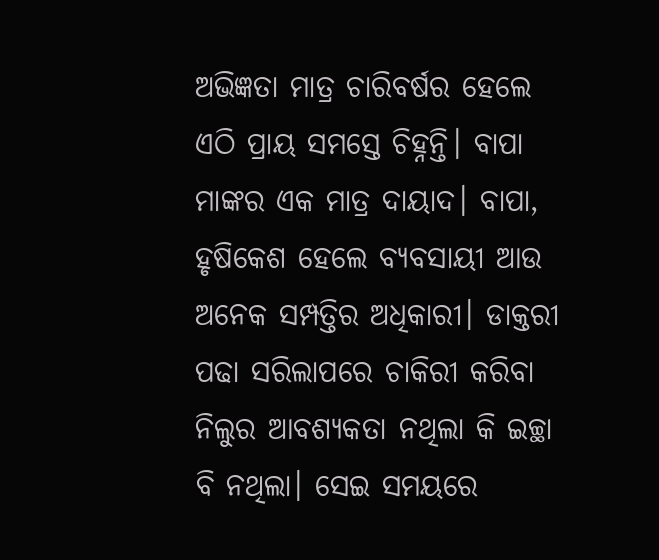ଅଭିଜ୍ଞତା ମାତ୍ର ଚାରିବର୍ଷର ହେଲେ ଏଠି ପ୍ରାୟ ସମସ୍ତେ ଚିହ୍ନନ୍ତି। ବାପା ମାଙ୍କର ଏକ ମାତ୍ର ଦାୟାଦ। ବାପା, ହୃଷିକେଶ ହେଲେ ବ୍ୟବସାୟୀ ଆଉ ଅନେକ ସମ୍ପତ୍ତିର ଅଧିକାରୀ। ଡାକ୍ତରୀ ପଢା ସରିଲାପରେ ଚାକିରୀ କରିବା ନିଲୁର ଆବଶ୍ୟକତା ନଥିଲା କି ଇଚ୍ଛା ବି ନଥିଲା। ସେଇ ସମୟରେ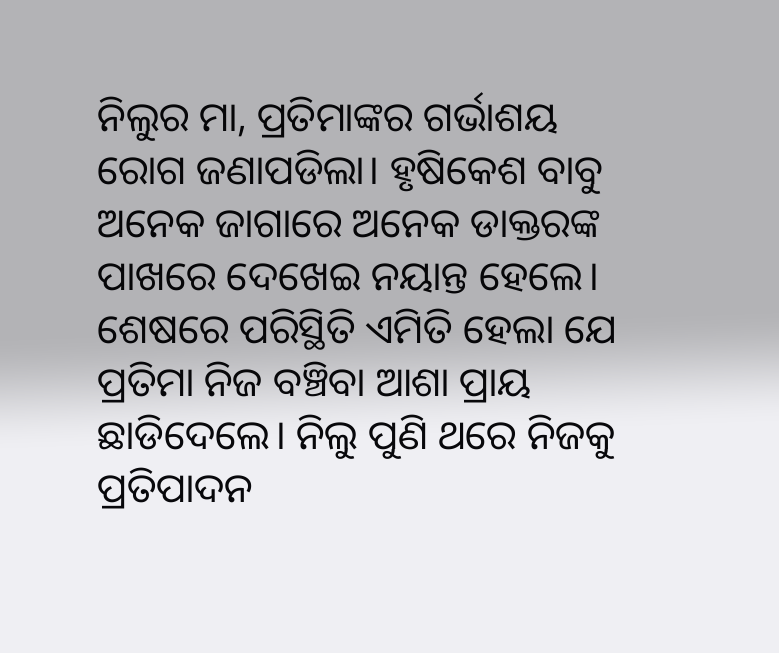ନିଲୁର ମା, ପ୍ରତିମାଙ୍କର ଗର୍ଭାଶୟ ରୋଗ ଜଣାପଡିଲା। ହୃଷିକେଶ ବାବୁ ଅନେକ ଜାଗାରେ ଅନେକ ଡାକ୍ତରଙ୍କ ପାଖରେ ଦେଖେଇ ନୟାନ୍ତ ହେଲେ। ଶେଷରେ ପରିସ୍ଥିତି ଏମିତି ହେଲା ଯେ ପ୍ରତିମା ନିଜ ବଞ୍ଚିବା ଆଶା ପ୍ରାୟ ଛାଡିଦେଲେ। ନିଲୁ ପୁଣି ଥରେ ନିଜକୁ ପ୍ରତିପାଦନ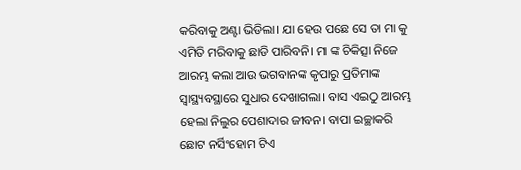କରିବାକୁ ଅଣ୍ଟା ଭିଡିଲା। ଯା ହେଉ ପଛେ ସେ ତା ମା କୁ ଏମିତି ମରିବାକୁ ଛାଡି ପାରିବନି। ମା ଙ୍କ ଚିକିତ୍ସା ନିଜେ ଆରମ୍ଭ କଲା ଆଉ ଭଗବାନଙ୍କ କୃପାରୁ ପ୍ରତିମାଙ୍କ ସ୍ୱାସ୍ଥ୍ୟବସ୍ଥାରେ ସୁଧାର ଦେଖାଗଲା। ବାସ ଏଇଠୁ ଆରମ୍ଭ ହେଲା ନିଲୁର ପେଶାଦାର ଜୀବନ। ବାପା ଇଚ୍ଛାକରି ଛୋଟ ନର୍ସିଂହୋମ ଟିଏ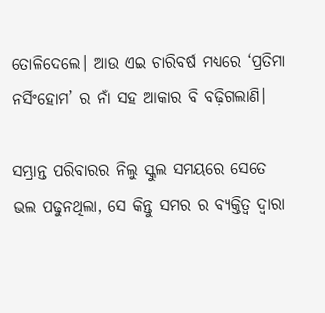ତୋଳିଦେଲେ। ଆଉ ଏଇ ଚାରିବର୍ଷ ମଧ୍ୟରେ ‘ପ୍ରତିମା ନର୍ସିଂହୋମ’ ର ନାଁ ସହ ଆକାର ବି ବଢ଼ିଗଲାଣି।

ସମ୍ଭ୍ରାନ୍ତ ପରିବାରର ନିଲୁ ସ୍କୁଲ ସମୟରେ ସେତେ ଭଲ ପଢୁନଥିଲା, ସେ କିନ୍ତୁ ସମର ର ବ୍ୟକ୍ତିତ୍ବ ଦ୍ୱାରା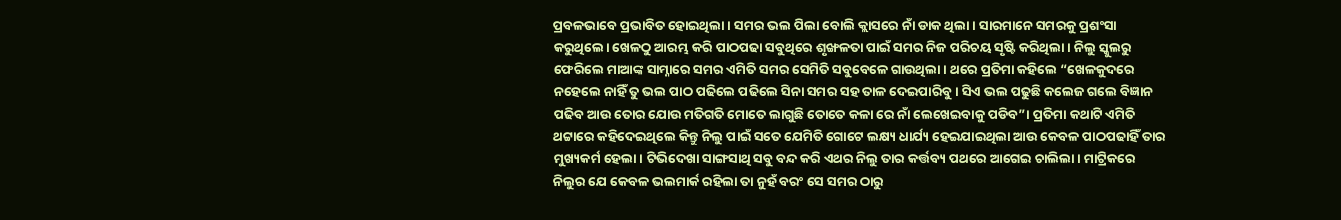ପ୍ରବଳଭାବେ ପ୍ରଭାବିତ ହୋଇଥିଲା। ସମର ଭଲ ପିଲା ବୋଲି କ୍ଲାସରେ ନାଁ ଡାକ ଥିଲା। ସାରମାନେ ସମରକୁ ପ୍ରଶଂସା କରୁଥିଲେ। ଖେଳଠୁ ଆରମ୍ଭ କରି ପାଠପଢା ସବୁଥିରେ ଶୃଙ୍ଖଳତା ପାଇଁ ସମର ନିଜ ପରିଚୟ ସୃଷ୍ଟି କରିଥିଲା। ନିଲୁ ସ୍କୁଲରୁ ଫେରିଲେ ମାଆଙ୍କ ସାମ୍ନାରେ ସମର ଏମିତି ସମର ସେମିତି ସବୁବେଳେ ଗାଉଥିଲା। ଥରେ ପ୍ରତିମା କହିଲେ “ଖେଳକୁଦରେ ନହେଲେ ନାହିଁ ତୁ ଭଲ ପାଠ ପଢିଲେ ପଢିଲେ ସିନା ସମର ସହ ତାଳ ଦେଇପାରିବୁ। ସିଏ ଭଲ ପଢୁଛି କଲେଜ ଗଲେ ବିଜ୍ଞାନ ପଢିବ ଆଉ ତୋର ଯୋଉ ମତିଗତି ମୋତେ ଲାଗୁଛି ତୋତେ କଳା ରେ ନାଁ ଲେଖେଇବାକୁ ପଡିବ”। ପ୍ରତିମା କଥାଟି ଏମିତି ଥଟ୍ଟାରେ କହିଦେଇଥିଲେ କିନ୍ତୁ ନିଲୁ ପାଇଁ ସତେ ଯେମିତି ଗୋଟେ ଲକ୍ଷ୍ୟ ଧାର୍ଯ୍ୟ ହେଇଯାଇଥିଲା ଆଉ କେବଳ ପାଠପଢାହିଁ ତାର ମୁଖ୍ୟକର୍ମ ହେଲା। ଟିଭିଦେଖା ସାଙ୍ଗସାଥି ସବୁ ବନ୍ଦ କରି ଏଥର ନିଲୁ ତାର କର୍ତ୍ତବ୍ୟ ପଥରେ ଆଗେଇ ଚାଲିଲା। ମାଟ୍ରିକରେ ନିଲୁର ଯେ କେବଳ ଭଲମାର୍କ ରହିଲା ତା ନୁହଁ ବରଂ ସେ ସମର ଠାରୁ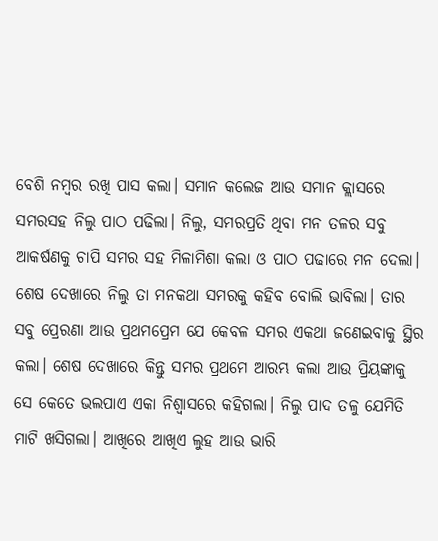ବେଶି ନମ୍ବର ରଖି ପାସ କଲା। ସମାନ କଲେଜ ଆଉ ସମାନ କ୍ଲାସରେ ସମରସହ ନିଲୁ ପାଠ ପଢିଲା। ନିଲୁ, ସମରପ୍ରତି ଥିବା ମନ ତଳର ସବୁ ଆକର୍ଷଣକୁ ଚାପି ସମର ସହ ମିଳାମିଶା କଲା ଓ ପାଠ ପଢାରେ ମନ ଦେଲା। ଶେଷ ଦେଖାରେ ନିଲୁ ତା ମନକଥା ସମରକୁ କହିବ ବୋଲି ଭାବିଲା। ତାର ସବୁ ପ୍ରେରଣା ଆଉ ପ୍ରଥମପ୍ରେମ ଯେ କେବଳ ସମର ଏକଥା ଜଣେଇବାକୁ ସ୍ଥିର କଲା। ଶେଷ ଦେଖାରେ କିନ୍ତୁ ସମର ପ୍ରଥମେ ଆରମ୍ଭ କଲା ଆଉ ପ୍ରିୟଙ୍କାକୁ ସେ କେତେ ଭଲପାଏ ଏକା ନିଶ୍ୱାସରେ କହିଗଲା। ନିଲୁ ପାଦ ତଳୁ ଯେମିତି ମାଟି ଖସିଗଲା। ଆଖିରେ ଆଖିଏ ଲୁହ ଆଉ ଭାରି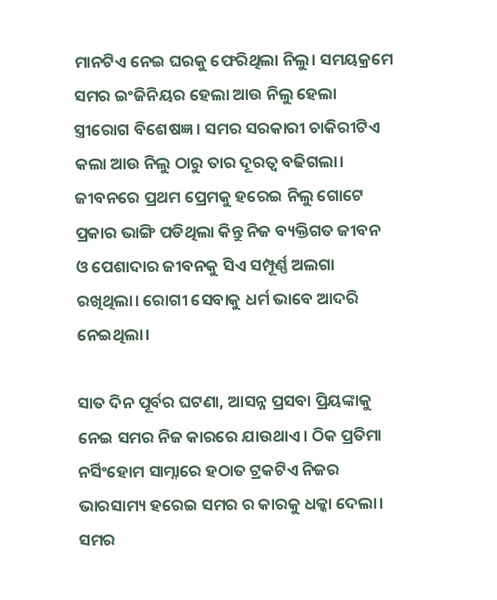ମାନଟିଏ ନେଇ ଘରକୁ ଫେରିଥିଲା ନିଲୁ। ସମୟକ୍ରମେ ସମର ଇଂଜିନିୟର ହେଲା ଆଉ ନିଲୁ ହେଲା ସ୍ତ୍ରୀରୋଗ ବିଶେଷଜ୍ଞ। ସମର ସରକାରୀ ଚାକିରୀଟିଏ କଲା ଆଉ ନିଲୁ ଠାରୁ ତାର ଦୂରତ୍ୱ ବଢିଗଲା। ଜୀବନରେ ପ୍ରଥମ ପ୍ରେମକୁ ହରେଇ ନିଲୁ ଗୋଟେ ପ୍ରକାର ଭାଙ୍ଗି ପଡିଥିଲା କିନ୍ତୁ ନିଜ ବ୍ୟକ୍ତିଗତ ଜୀବନ ଓ ପେଶାଦାର ଜୀବନକୁ ସିଏ ସମ୍ପୂର୍ଣ୍ଣ ଅଲଗା ରଖିଥିଲା। ରୋଗୀ ସେବାକୁ ଧର୍ମ ଭାବେ ଆଦରି ନେଇଥିଲା।

ସାତ ଦିନ ପୂର୍ବର ଘଟଣା, ଆସନ୍ନ ପ୍ରସବା ପ୍ରିୟଙ୍କାକୁ ନେଇ ସମର ନିଜ କାରରେ ଯାଉଥାଏ। ଠିକ ପ୍ରତିମା ନର୍ସିଂହୋମ ସାମ୍ନାରେ ହଠାତ ଟ୍ରକଟିଏ ନିଜର ଭାରସାମ୍ୟ ହରେଇ ସମର ର କାରକୁ ଧକ୍କା ଦେଲା। ସମର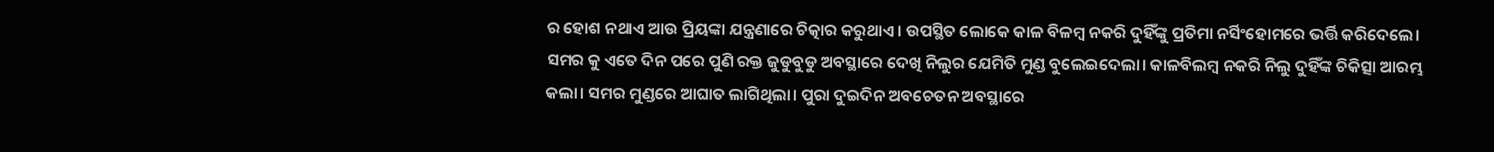ର ହୋଶ ନଥାଏ ଆଉ ପ୍ରିୟଙ୍କା ଯନ୍ତ୍ରଣାରେ ଚିତ୍କାର କରୁଥାଏ। ଉପସ୍ଥିତ ଲୋକେ କାଳ ବିଳମ୍ବ ନକରି ଦୁହିଁଙ୍କୁ ପ୍ରତିମା ନର୍ସିଂହୋମରେ ଭର୍ତ୍ତି କରିଦେଲେ। ସମର କୁ ଏତେ ଦିନ ପରେ ପୁଣି ରକ୍ତ ଜୁଡୁବୁଡୁ ଅବସ୍ଥାରେ ଦେଖି ନିଲୁର ଯେମିତି ମୁଣ୍ଡ ବୁଲେଇଦେଲା। କାଳବିଲମ୍ବ ନକରି ନିଲୁ ଦୁହିଁଙ୍କ ଚିକିତ୍ସା ଆରମ୍ଭ କଲା। ସମର ମୁଣ୍ଡରେ ଆଘାତ ଲାଗିଥିଲା। ପୁରା ଦୁଇଦିନ ଅବଚେତନ ଅବସ୍ଥାରେ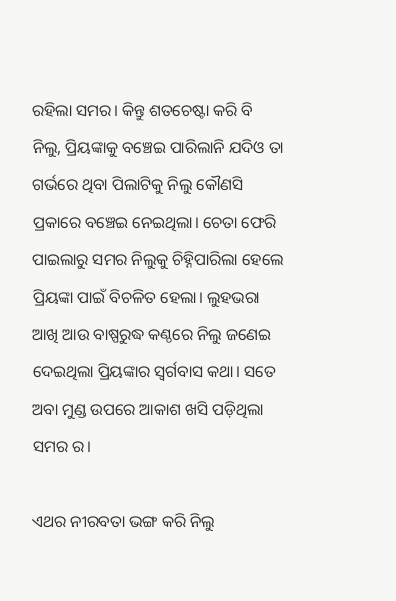ରହିଲା ସମର। କିନ୍ତୁ ଶତଚେଷ୍ଟା କରି ବି ନିଲୁ, ପ୍ରିୟଙ୍କାକୁ ବଞ୍ଚେଇ ପାରିଲାନି ଯଦିଓ ତା ଗର୍ଭରେ ଥିବା ପିଲାଟିକୁ ନିଲୁ କୌଣସି ପ୍ରକାରେ ବଞ୍ଚେଇ ନେଇଥିଲା। ଚେତା ଫେରି ପାଇଲାରୁ ସମର ନିଲୁକୁ ଚିହ୍ନିପାରିଲା ହେଲେ ପ୍ରିୟଙ୍କା ପାଇଁ ବିଚଳିତ ହେଲା। ଲୁହଭରା ଆଖି ଆଉ ବାଷ୍ପରୁଦ୍ଧ କଣ୍ଠରେ ନିଲୁ ଜଣେଇ ଦେଇଥିଲା ପ୍ରିୟଙ୍କାର ସ୍ୱର୍ଗବାସ କଥା। ସତେ ଅବା ମୁଣ୍ଡ ଉପରେ ଆକାଶ ଖସି ପଡ଼ିଥିଲା ସମର ର।

ଏଥର ନୀରବତା ଭଙ୍ଗ କରି ନିଲୁ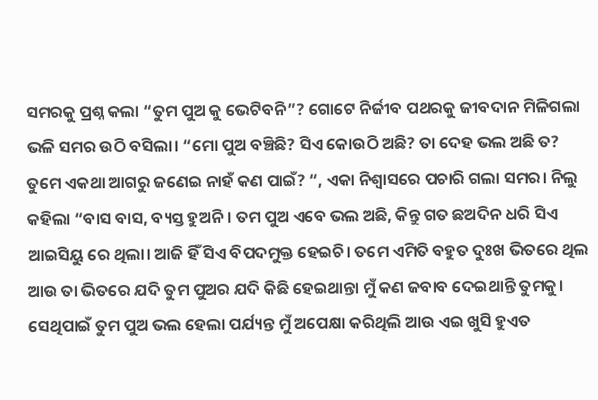ସମରକୁ ପ୍ରଶ୍ନ କଲା “ତୁମ ପୁଅ କୁ ଭେଟିବନି”? ଗୋଟେ ନିର୍ଜୀବ ପଥରକୁ ଜୀବଦାନ ମିଳିଗଲା ଭଳି ସମର ଉଠି ବସିଲା। “ମୋ ପୁଅ ବଞ୍ଚିଛି? ସିଏ କୋଉଠି ଅଛି? ତା ଦେହ ଭଲ ଅଛି ତ? ତୁମେ ଏକଥା ଆଗରୁ ଜଣେଇ ନାହଁ କଣ ପାଇଁ? “, ଏକା ନିଶ୍ୱାସରେ ପଚାରି ଗଲା ସମର। ନିଲୁ କହିଲା “ବାସ ବାସ, ବ୍ୟସ୍ତ ହୁଅନି। ତମ ପୁଅ ଏବେ ଭଲ ଅଛି, କିନ୍ତୁ ଗତ ଛଅଦିନ ଧରି ସିଏ ଆଇସିୟୁ ରେ ଥିଲା। ଆଜି ହିଁ ସିଏ ବିପଦମୁକ୍ତ ହେଇଚି। ତମେ ଏମିତି ବହୁତ ଦୁଃଖ ଭିତରେ ଥିଲ ଆଉ ତା ଭିତରେ ଯଦି ତୁମ ପୁଅର ଯଦି କିଛି ହେଇଥାନ୍ତା ମୁଁ କଣ ଜବାବ ଦେଇଥାନ୍ତି ତୁମକୁ। ସେଥିପାଇଁ ତୁମ ପୁଅ ଭଲ ହେଲା ପର୍ଯ୍ୟନ୍ତ ମୁଁ ଅପେକ୍ଷା କରିଥିଲି ଆଉ ଏଇ ଖୁସି ହୁଏତ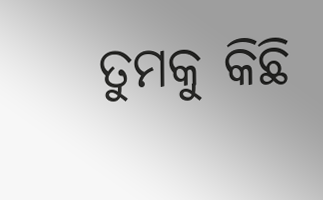ତୁମକୁ କିଛି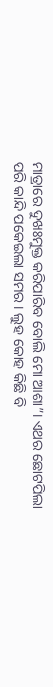ମାତ୍ରାରେ ଦୁଖଃମୁକ୍ତ କରିପାରିବ ବୋଲି ମୋ ଆଶା”। ଏଥର ଛୋଟପିଲା ପରି କାନ୍ଦି ପକେଇଲା ସମର। ଲୁହ କୋହ କିଛି ବି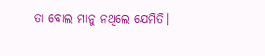ତା ବୋଲ ମାନୁ ନଥିଲେ ଯେମିତି।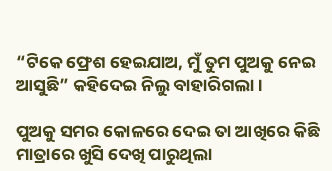“ଟିକେ ଫ୍ରେଶ ହେଇଯାଅ, ମୁଁ ତୁମ ପୁଅକୁ ନେଇ ଆସୁଛି” କହିଦେଇ ନିଲୁ ବାହାରିଗଲା।

ପୁଅକୁ ସମର କୋଳରେ ଦେଇ ତା ଆଖିରେ କିଛି ମାତ୍ରାରେ ଖୁସି ଦେଖି ପାରୁଥିଲା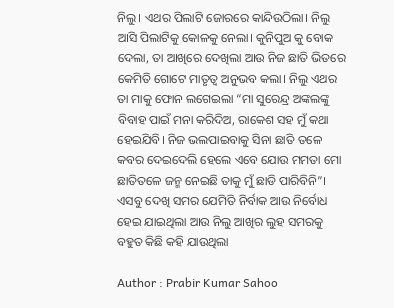ନିଲୁ। ଏଥର ପିଲାଟି ଜୋରରେ କାନ୍ଦିଉଠିଲା। ନିଲୁ ଆସି ପିଲାଟିକୁ କୋଳକୁ ନେଲା। କୁନିପୁଅ କୁ ବୋକ ଦେଲା, ତା ଆଖିରେ ଦେଖିଲା ଆଉ ନିଜ ଛାତି ଭିତରେ କେମିତି ଗୋଟେ ମାତୃତ୍ୱ ଅନୁଭବ କଲା। ନିଲୁ ଏଥର ତା ମାକୁ ଫୋନ ଲଗେଇଲା “ମା ସୁରେନ୍ଦ୍ର ଅଙ୍କଲଙ୍କୁ ବିବାହ ପାଇଁ ମନା କରିଦିଅ, ରାକେଶ ସହ ମୁଁ କଥା ହେଇଯିବି। ନିଜ ଭଲପାଇବାକୁ ସିନା ଛାତି ତଳେ କବର ଦେଇଦେଲି ହେଲେ ଏବେ ଯୋଉ ମମତା ମୋ ଛାତିତଳେ ଜନ୍ମ ନେଇଛି ତାକୁ ମୁଁ ଛାଡି ପାରିବିନି”। ଏସବୁ ଦେଖି ସମର ଯେମିତି ନିର୍ବାକ ଆଉ ନିର୍ବୋଧ ହେଇ ଯାଇଥିଲା ଆଉ ନିଲୁ ଆଖିର ଲୁହ ସମରକୁ ବହୁତ କିଛି କହି ଯାଉଥିଲା

Author : Prabir Kumar Sahoo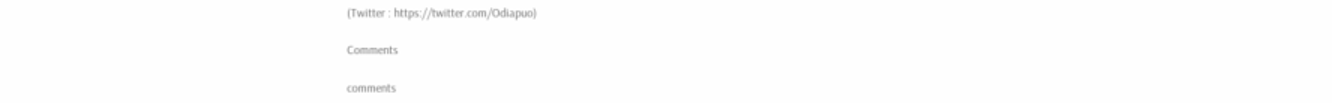(Twitter : https://twitter.com/Odiapuo)

Comments

comments